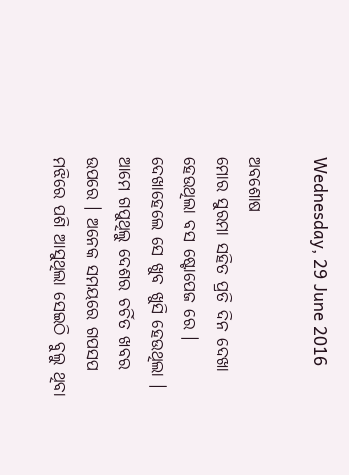Wednesday, 29 June 2016

ଅବଶୋଷ
ମୋର ସୁରମା ସହିତ ପ୍ରତି ଦିନ ଦେଖା ହେଉଥିଲା ବସ ଷ୍ଟୋପେଜ ରେ । ଦେଖାହେଲେ ସେ ଖୁବ ଖୁସି ହେଉଥିଲା । ଆମେ ଗପୁଥିଲୁ ଦେଶର ଚର୍ଚିତ ଖବର ଉପରେ । ଅନେକ ସମୟରେ ଗପସପ ମଝିରେ ପଶି ଆସୁଥିଲା ସେଇଠି ବୁଲୁ ଥିବା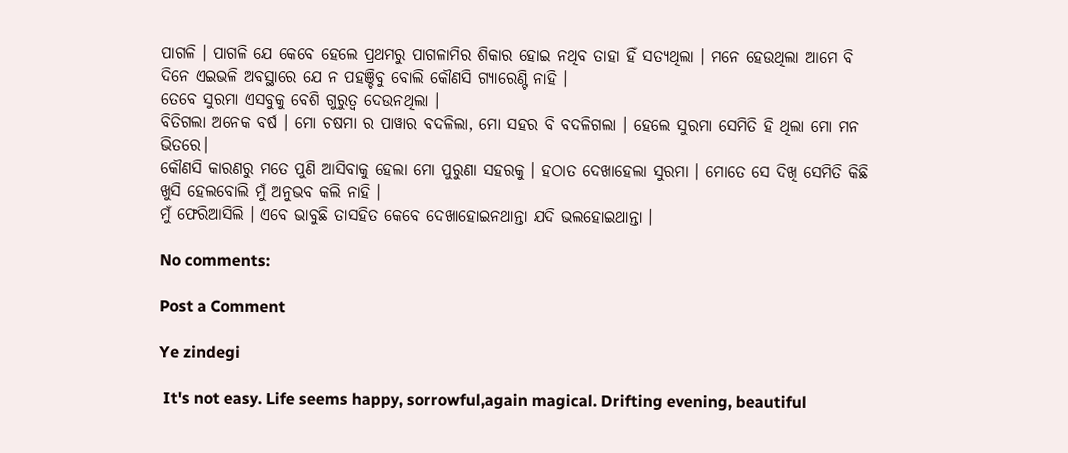ପାଗଳି । ପାଗଳି ଯେ କେବେ ହେଲେ ପ୍ରଥମରୁ ପାଗଳାମିର ଶିକାର ହୋଇ ନଥିବ ତାହା ହିଁ ସତ୍ୟଥିଲା । ମନେ ହେଉଥିଲା ଆମେ ବି ଦିନେ ଏଇଭଳି ଅବସ୍ଥାରେ ଯେ ନ ପହଞ୍ଚିବୁ ବୋଲି କୌଣସି ଗ୍ୟାରେଣ୍ଟି ନାହି ।
ତେବେ ସୁରମା ଏସବୁକୁ ବେଶି ଗୁରୁତ୍ଵ ଦେଉନଥିଲା ।
ବିତିଗଲା ଅନେକ ବର୍ଷ । ମୋ ଚଷମା ର ପାୱାର ବଦଳିଲା, ମୋ ସହର ବି ବଦଳିଗଲା । ହେଲେ ସୁରମା ସେମିତି ହି ଥିଲା ମୋ ମନ ଭିତରେ।
କୌଣସି କାରଣରୁ ମତେ ପୁଣି ଆସିବାକୁ ହେଲା ମୋ ପୁରୁଣା ସହରକୁ । ହଠାତ ଦେଖାହେଲା ସୁରମା । ମୋତେ ସେ ଦିଖି ସେମିତି କିଛି ଖୁସି ହେଲବୋଲି ମୁଁ ଅନୁଭବ କଲି ନାହି ।
ମୁଁ ଫେରିଆସିଲି । ଏବେ ଭାବୁଛି ତାସହିତ କେବେ ଦେଖାହୋଇନଥାନ୍ତା ଯଦି ଭଲହୋଇଥାନ୍ତା ।

No comments:

Post a Comment

Ye zindegi

 It's not easy. Life seems happy, sorrowful,again magical. Drifting evening, beautiful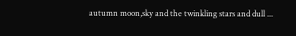autumn moon,sky and the twinkling stars and dull ...